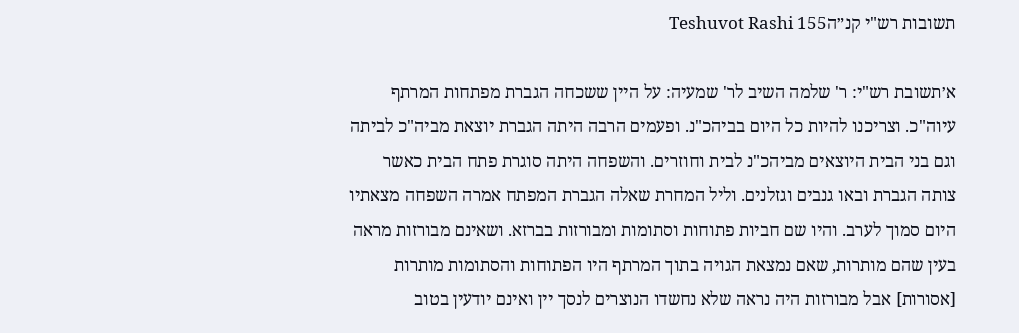תשובות רש"י קנ״הTeshuvot Rashi 155

א׳תשובת רש"י: ר' שלמה השיב לר' שמעיה: על היין ששכחה הגברת מפתחות המרתף עיוה"כ. וצריכנו להיות כל היום בביהכ"נ. ופעמים הרבה היתה הגברת יוצאת מביה"כ לביתה וגם בני הבית היוצאים מביהכ"נ לבית וחוזרים. והשפחה היתה סוגרת פתח הבית כאשר צותה הגברת ובאו גנבים וגזלנים. וליל המחרת שאלה הגברת המפתח אמרה השפחה מצאתיו היום סמוך לערב. והיו שם חביות פתוחות וסתומות ומבורזות בברזא. ושאינם מבורזות מראה בעין שהם מותרות, שאם נמצאת הגויה בתוך המרתף היו הפתוחות והסתומות מותרות [אסורות] אבל מבורזות היה נראה שלא נחשדו הנוצרים לנסך יין ואינם יודעין בטוב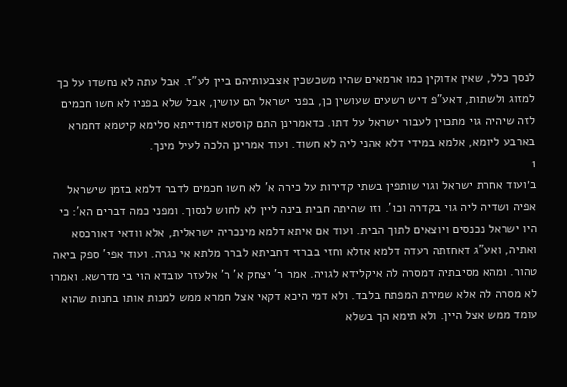לנסך כלל, שאין אדוקין כמו ארמאים שהיו משכשכין אצבעותיהם ביין לע"ז. אבל עתה לא נחשדו על כך למזוג ולשתות, דאע"פ דיש רשעים שעושין כן, בפני ישראל הם עושין, אבל שלא בפניו לא חשו חכמים לזה שיהיה גוי מתכוין לעבור ישראל על דתו. כדאמרינן התם קוסטא דמודייתא סלימא קיטמא דחמרא בארבע ליומא, אלמא במידי דלא אהני ליה לא חשוד. ועוד אמרינן הלכה לעיל מינך.
1
ב׳ועוד אחרת ישראל וגוי שותפין בשתי קדירות על כירה א' לא חשו חכמים לדבר דלמא בזמן שישראל אפיה ושדיה ליה גוי בקדרה וכו'. וזו שהיתה חבית בינה ליין לא לחוש לנסוך. ומפני כמה דברים הא': כי היו ישראל נכנסים ויוצאים לתוך הבית. ועוד אם איתא דלמא מינכריה ישראלית, אלא וודאי דאורכסא ואתיה, ואע"ג דאחזתה רעדה דלמא אזלא וחזי בברזי דחביתא לברר מלתא אי נגרה. ועוד אפי' ספק ביאה טהור. ומהא מסיבתיה דמסרה לה איקלידא לגויה. אמר ר' יצחק א' ר' אלעזר עובדא הוי בי מדרשא. ואמרו לא מסרה לה אלא שמירת המפתח בלבד. ולא דמי היכא דקאי אצל חמרא ממש למנות אותו בחנות שהוא עומד ממש אצל היין. ולא תימא הך בשלא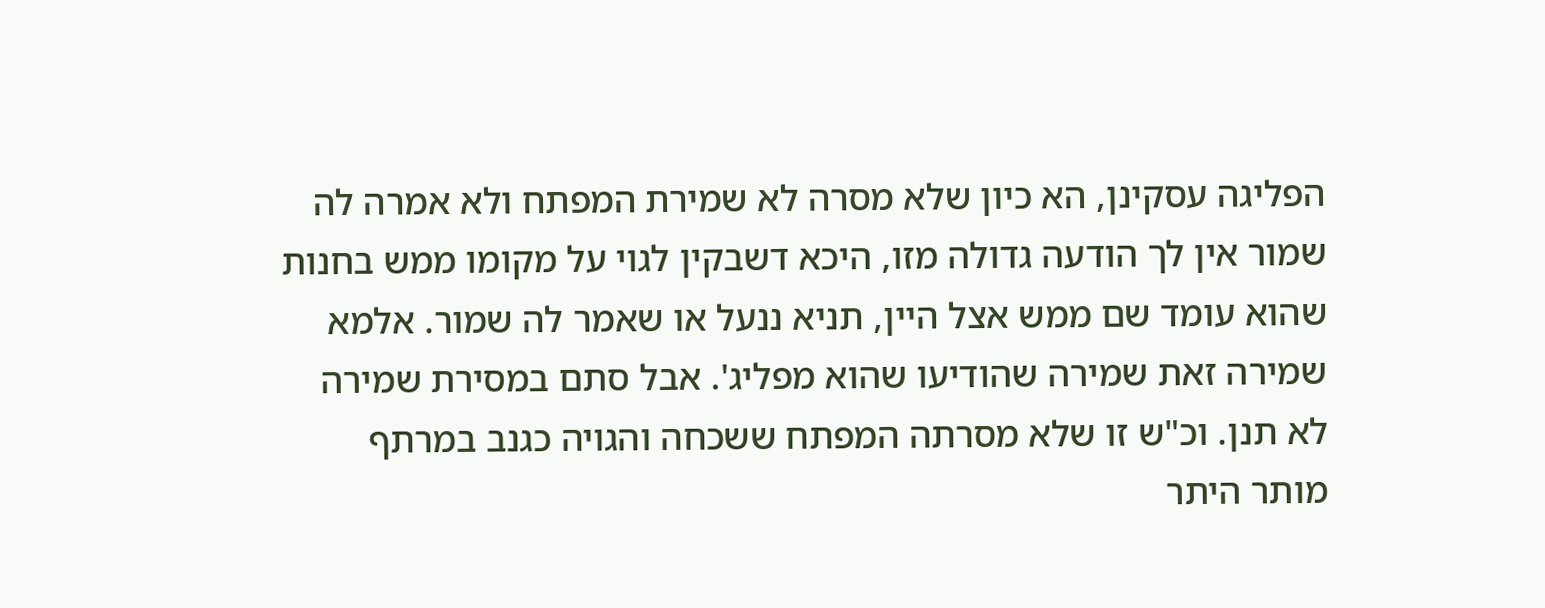הפליגה עסקינן, הא כיון שלא מסרה לא שמירת המפתח ולא אמרה לה שמור אין לך הודעה גדולה מזו, היכא דשבקין לגוי על מקומו ממש בחנות שהוא עומד שם ממש אצל היין, תניא ננעל או שאמר לה שמור. אלמא שמירה זאת שמירה שהודיעו שהוא מפליג'. אבל סתם במסירת שמירה לא תנן. וכ"ש זו שלא מסרתה המפתח ששכחה והגויה כגנב במרתף מותר היתר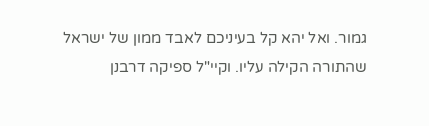גמור. ואל יהא קל בעיניכם לאבד ממון של ישראל שהתורה הקילה עליו. וקיי"ל ספיקה דרבנן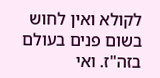לקולא ואין לחוש בשום פנים בעולם בזה"ז. ואי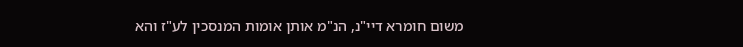משום חומרא דיי"נ, הנ"מ אותן אומות המנסכין לע"ז והא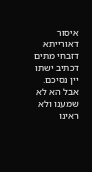איסור דאורייתא דזבחי מתים דכתיב ישתו יין נסיכם. אבל הא לא שמענו ולא ראינו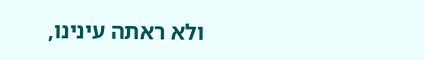ולא ראתה עינינו,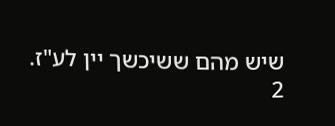שיש מהם ששיכשך יין לע"ז.
2